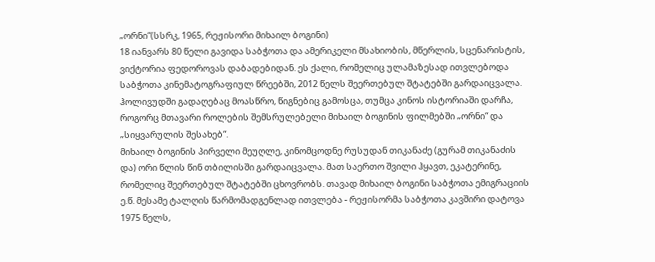„ორნი“(სსრკ, 1965, რეჟისორი მიხაილ ბოგინი)
18 იანვარს 80 წელი გავიდა საბჭოთა და ამერიკელი მსახიობის, მწერლის, სცენარისტის, ვიქტორია ფედოროვას დაბადებიდან. ეს ქალი, რომელიც ულამაზესად ითვლებოდა საბჭოთა კინემატოგრაფიულ წრეებში, 2012 წელს შეერთებულ შტატებში გარდაიცვალა. ჰოლივუდში გადაღებაც მოასწრო, წიგნებიც გამოსცა, თუმცა კინოს ისტორიაში დარჩა, როგორც მთავარი როლების შემსრულებელი მიხაილ ბოგინის ფილმებში „ორნი“ და „სიყვარულის შესახებ“.
მიხაილ ბოგინის პირველი მეუღლე, კინომცოდნე რუსუდან თიკანაძე (გურამ თიკანაძის და) ორი წლის წინ თბილისში გარდაიცვალა. მათ საერთო შვილი ჰყავთ, ეკატერინე, რომელიც შეერთებულ შტატებში ცხოვრობს. თავად მიხაილ ბოგინი საბჭოთა ემიგრაციის ე.წ. მესამე ტალღის წარმომადგენლად ითვლება - რეჟისორმა საბჭოთა კავშირი დატოვა 1975 წელს,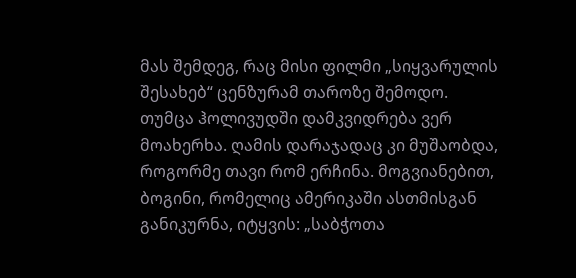მას შემდეგ, რაც მისი ფილმი „სიყვარულის შესახებ“ ცენზურამ თაროზე შემოდო. თუმცა ჰოლივუდში დამკვიდრება ვერ მოახერხა. ღამის დარაჯადაც კი მუშაობდა, როგორმე თავი რომ ერჩინა. მოგვიანებით, ბოგინი, რომელიც ამერიკაში ასთმისგან განიკურნა, იტყვის: „საბჭოთა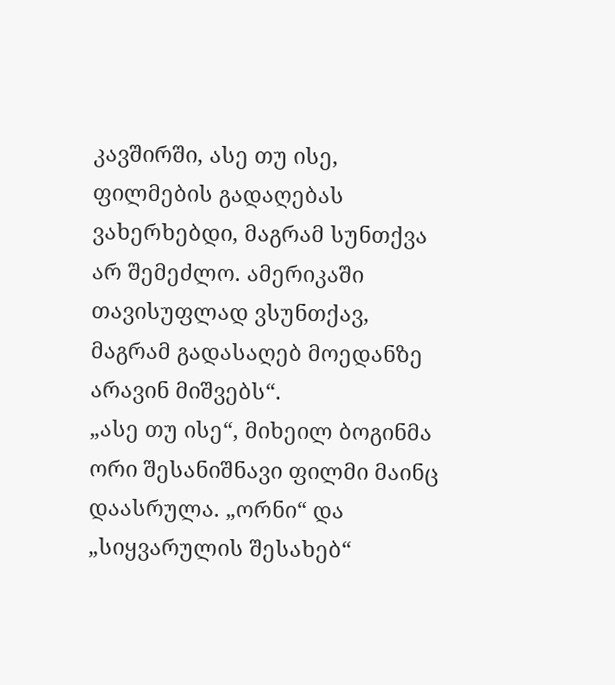კავშირში, ასე თუ ისე, ფილმების გადაღებას ვახერხებდი, მაგრამ სუნთქვა არ შემეძლო. ამერიკაში თავისუფლად ვსუნთქავ, მაგრამ გადასაღებ მოედანზე არავინ მიშვებს“.
„ასე თუ ისე“, მიხეილ ბოგინმა ორი შესანიშნავი ფილმი მაინც დაასრულა. „ორნი“ და „სიყვარულის შესახებ“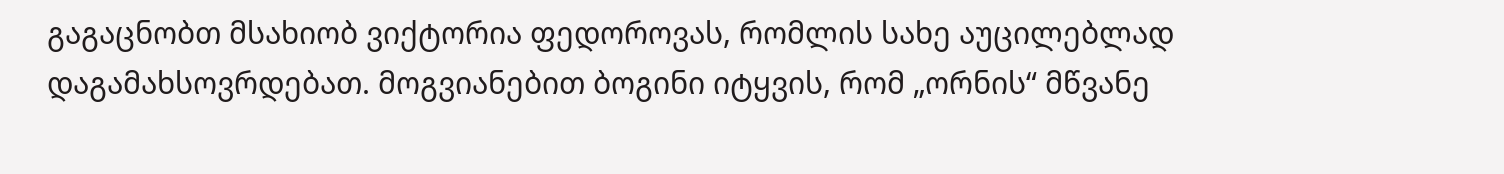გაგაცნობთ მსახიობ ვიქტორია ფედოროვას, რომლის სახე აუცილებლად დაგამახსოვრდებათ. მოგვიანებით ბოგინი იტყვის, რომ „ორნის“ მწვანე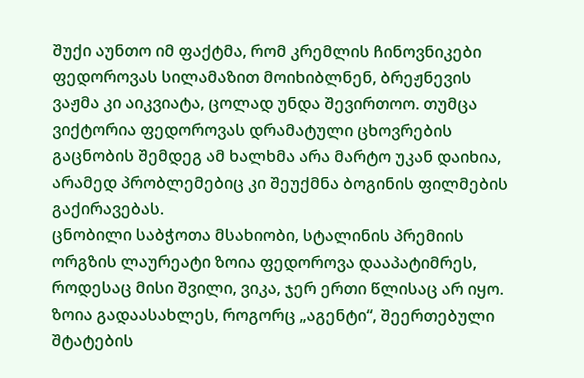შუქი აუნთო იმ ფაქტმა, რომ კრემლის ჩინოვნიკები ფედოროვას სილამაზით მოიხიბლნენ, ბრეჟნევის ვაჟმა კი აიკვიატა, ცოლად უნდა შევირთოო. თუმცა ვიქტორია ფედოროვას დრამატული ცხოვრების გაცნობის შემდეგ ამ ხალხმა არა მარტო უკან დაიხია, არამედ პრობლემებიც კი შეუქმნა ბოგინის ფილმების გაქირავებას.
ცნობილი საბჭოთა მსახიობი, სტალინის პრემიის ორგზის ლაურეატი ზოია ფედოროვა დააპატიმრეს, როდესაც მისი შვილი, ვიკა, ჯერ ერთი წლისაც არ იყო. ზოია გადაასახლეს, როგორც „აგენტი“, შეერთებული შტატების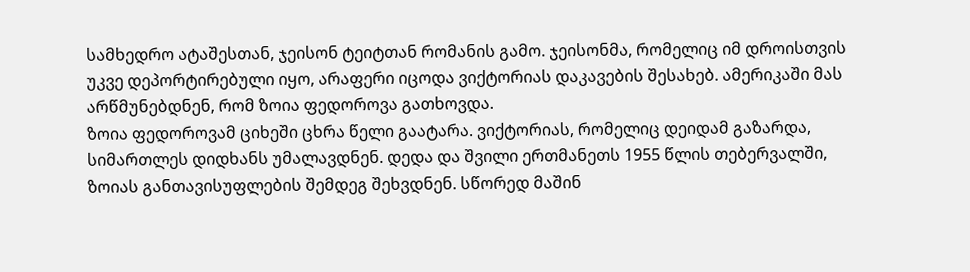სამხედრო ატაშესთან, ჯეისონ ტეიტთან რომანის გამო. ჯეისონმა, რომელიც იმ დროისთვის უკვე დეპორტირებული იყო, არაფერი იცოდა ვიქტორიას დაკავების შესახებ. ამერიკაში მას არწმუნებდნენ, რომ ზოია ფედოროვა გათხოვდა.
ზოია ფედოროვამ ციხეში ცხრა წელი გაატარა. ვიქტორიას, რომელიც დეიდამ გაზარდა, სიმართლეს დიდხანს უმალავდნენ. დედა და შვილი ერთმანეთს 1955 წლის თებერვალში, ზოიას განთავისუფლების შემდეგ შეხვდნენ. სწორედ მაშინ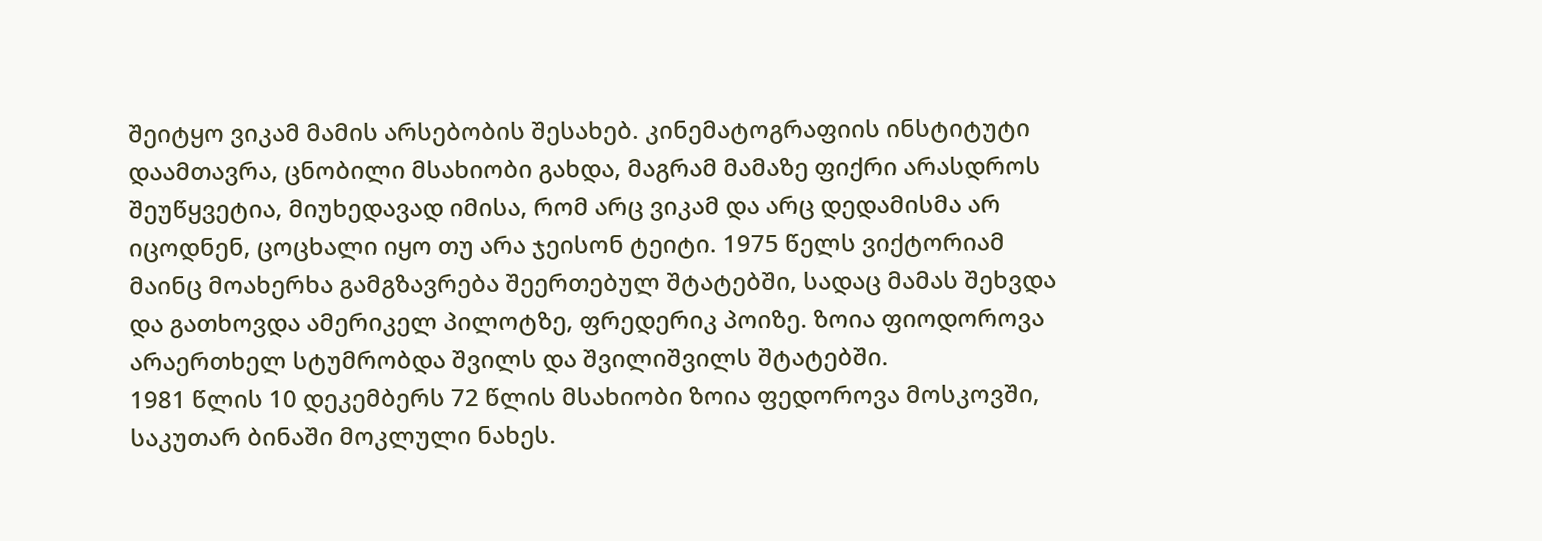შეიტყო ვიკამ მამის არსებობის შესახებ. კინემატოგრაფიის ინსტიტუტი დაამთავრა, ცნობილი მსახიობი გახდა, მაგრამ მამაზე ფიქრი არასდროს შეუწყვეტია, მიუხედავად იმისა, რომ არც ვიკამ და არც დედამისმა არ იცოდნენ, ცოცხალი იყო თუ არა ჯეისონ ტეიტი. 1975 წელს ვიქტორიამ მაინც მოახერხა გამგზავრება შეერთებულ შტატებში, სადაც მამას შეხვდა და გათხოვდა ამერიკელ პილოტზე, ფრედერიკ პოიზე. ზოია ფიოდოროვა არაერთხელ სტუმრობდა შვილს და შვილიშვილს შტატებში.
1981 წლის 10 დეკემბერს 72 წლის მსახიობი ზოია ფედოროვა მოსკოვში, საკუთარ ბინაში მოკლული ნახეს.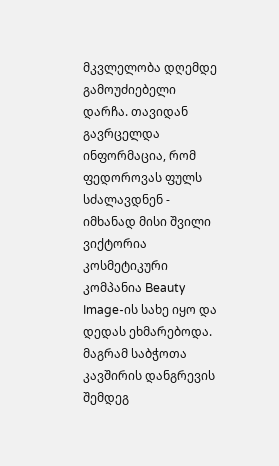მკვლელობა დღემდე გამოუძიებელი დარჩა. თავიდან გავრცელდა ინფორმაცია, რომ ფედოროვას ფულს სძალავდნენ - იმხანად მისი შვილი ვიქტორია კოსმეტიკური კომპანია Beauty Image-ის სახე იყო და დედას ეხმარებოდა. მაგრამ საბჭოთა კავშირის დანგრევის შემდეგ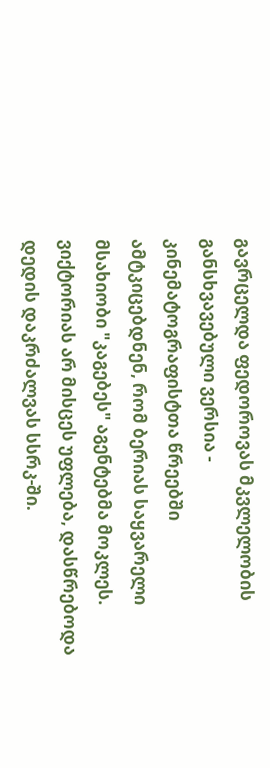გავრცელდა ფედოროვას მკვლელობის განსხვავებული ვერსია - კინემატოგრაფისტთა წრეებში ამტკიცებდნენ, რომ ბერიას საყვარელი მსახიობი "კაგებეს" აგენტებმა მოკლეს.
ვიქტორიას არ მისცეს უფლება, დასწრებოდა დედის დაკრძალვას სსრკ-ში.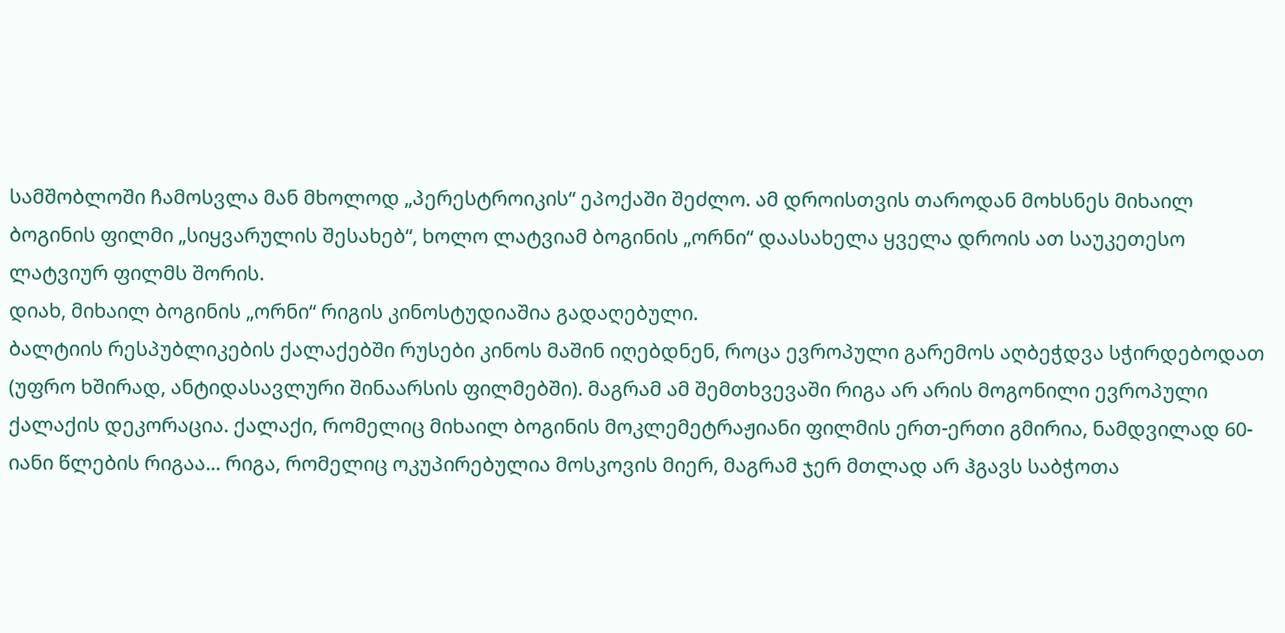სამშობლოში ჩამოსვლა მან მხოლოდ „პერესტროიკის“ ეპოქაში შეძლო. ამ დროისთვის თაროდან მოხსნეს მიხაილ ბოგინის ფილმი „სიყვარულის შესახებ“, ხოლო ლატვიამ ბოგინის „ორნი“ დაასახელა ყველა დროის ათ საუკეთესო ლატვიურ ფილმს შორის.
დიახ, მიხაილ ბოგინის „ორნი“ რიგის კინოსტუდიაშია გადაღებული.
ბალტიის რესპუბლიკების ქალაქებში რუსები კინოს მაშინ იღებდნენ, როცა ევროპული გარემოს აღბეჭდვა სჭირდებოდათ (უფრო ხშირად, ანტიდასავლური შინაარსის ფილმებში). მაგრამ ამ შემთხვევაში რიგა არ არის მოგონილი ევროპული ქალაქის დეკორაცია. ქალაქი, რომელიც მიხაილ ბოგინის მოკლემეტრაჟიანი ფილმის ერთ-ერთი გმირია, ნამდვილად 60-იანი წლების რიგაა... რიგა, რომელიც ოკუპირებულია მოსკოვის მიერ, მაგრამ ჯერ მთლად არ ჰგავს საბჭოთა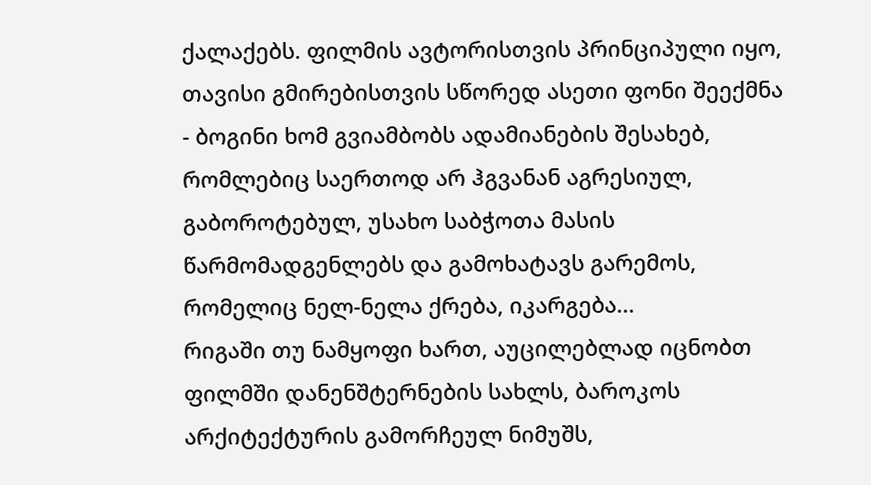ქალაქებს. ფილმის ავტორისთვის პრინციპული იყო, თავისი გმირებისთვის სწორედ ასეთი ფონი შეექმნა - ბოგინი ხომ გვიამბობს ადამიანების შესახებ, რომლებიც საერთოდ არ ჰგვანან აგრესიულ, გაბოროტებულ, უსახო საბჭოთა მასის წარმომადგენლებს და გამოხატავს გარემოს, რომელიც ნელ-ნელა ქრება, იკარგება...
რიგაში თუ ნამყოფი ხართ, აუცილებლად იცნობთ ფილმში დანენშტერნების სახლს, ბაროკოს არქიტექტურის გამორჩეულ ნიმუშს,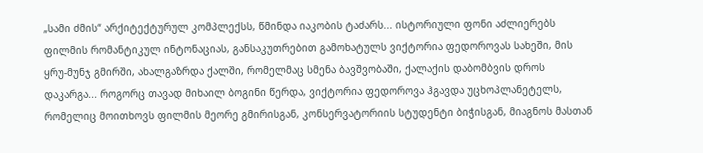„სამი ძმის“ არქიტექტურულ კომპლექსს, წმინდა იაკობის ტაძარს... ისტორიული ფონი აძლიერებს ფილმის რომანტიკულ ინტონაციას, განსაკუთრებით გამოხატულს ვიქტორია ფედოროვას სახეში, მის ყრუ-მუნჯ გმირში, ახალგაზრდა ქალში, რომელმაც სმენა ბავშვობაში, ქალაქის დაბომბვის დროს დაკარგა... როგორც თავად მიხაილ ბოგინი წერდა, ვიქტორია ფედოროვა ჰგავდა უცხოპლანეტელს, რომელიც მოითხოვს ფილმის მეორე გმირისგან, კონსერვატორიის სტუდენტი ბიჭისგან, მიაგნოს მასთან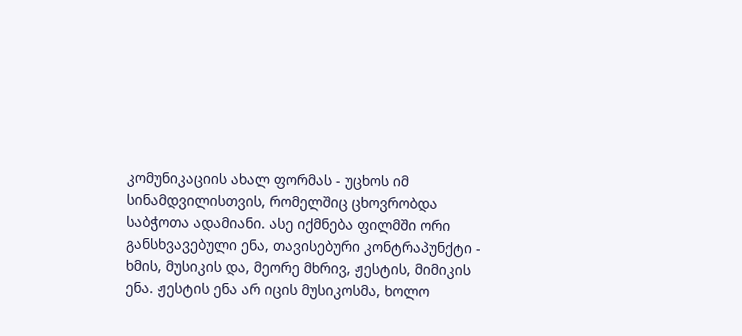კომუნიკაციის ახალ ფორმას - უცხოს იმ სინამდვილისთვის, რომელშიც ცხოვრობდა საბჭოთა ადამიანი. ასე იქმნება ფილმში ორი განსხვავებული ენა, თავისებური კონტრაპუნქტი - ხმის, მუსიკის და, მეორე მხრივ, ჟესტის, მიმიკის ენა. ჟესტის ენა არ იცის მუსიკოსმა, ხოლო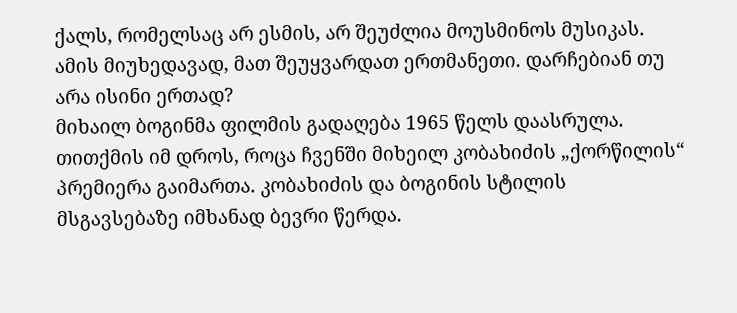ქალს, რომელსაც არ ესმის, არ შეუძლია მოუსმინოს მუსიკას. ამის მიუხედავად, მათ შეუყვარდათ ერთმანეთი. დარჩებიან თუ არა ისინი ერთად?
მიხაილ ბოგინმა ფილმის გადაღება 1965 წელს დაასრულა. თითქმის იმ დროს, როცა ჩვენში მიხეილ კობახიძის „ქორწილის“ პრემიერა გაიმართა. კობახიძის და ბოგინის სტილის მსგავსებაზე იმხანად ბევრი წერდა.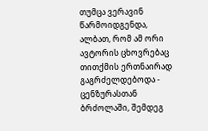თუმცა ვერავინ წარმოიდგენდა, ალბათ, რომ ამ ორი ავტორის ცხოვრებაც თითქმის ერთნაირად გაგრძელდებოდა - ცენზურასთან ბრძოლაში, შემდეგ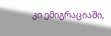კი ემიგრაციაში,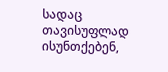სადაც თავისუფლად ისუნთქებენ,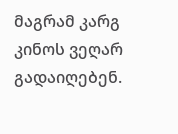მაგრამ კარგ კინოს ვეღარ გადაიღებენ.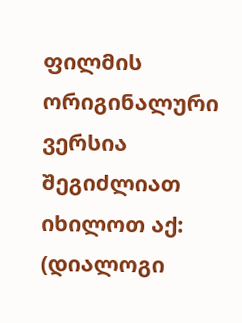ფილმის ორიგინალური ვერსია შეგიძლიათ იხილოთ აქ: (დიალოგი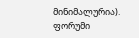მინიმალურია).
ფორუმი